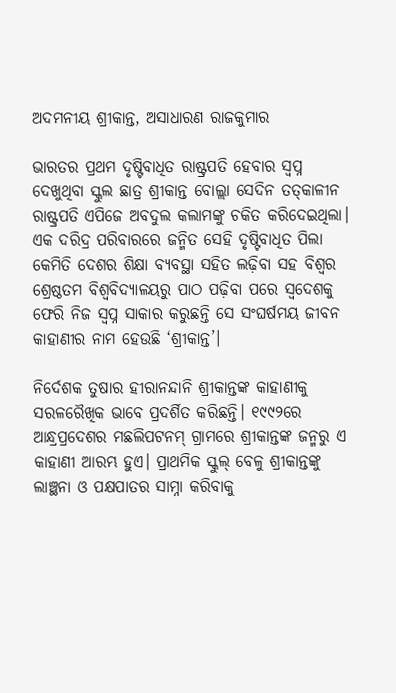ଅଦମନୀୟ ଶ୍ରୀକାନ୍ତ, ଅସାଧାରଣ ରାଜକୁମାର

ଭାରତର ପ୍ରଥମ ଦୃଷ୍ଟିବାଧିତ ରାଷ୍ଟ୍ରପତି ହେବାର ସ୍ବପ୍ନ ଦେଖୁଥିବା ସ୍କୁଲ ଛାତ୍ର ଶ୍ରୀକାନ୍ତ ବୋଲ୍ଲା ସେଦିନ ତତ୍‌କାଳୀନ ରାଷ୍ଟ୍ରପତି ଏପିଜେ ଅବଦୁଲ କଲାମଙ୍କୁ ଚକିତ କରିଦେଇଥିଲା। ଏକ ଦରିଦ୍ର ପରିବାରରେ ଜନ୍ମିତ ସେହି ଦୃଷ୍ଟିବାଧିତ ପିଲା କେମିତି ଦେଶର ଶିକ୍ଷା ବ୍ୟବସ୍ଥା ସହିତ ଲଢ଼ିବା ସହ ବିଶ୍ବର ଶ୍ରେଷ୍ଠତମ ବିଶ୍ବବିଦ୍ୟାଳୟରୁ ପାଠ ପଢ଼ିବା ପରେ ସ୍ବଦେଶକୁ ଫେରି ନିଜ ସ୍ବପ୍ନ ସାକାର କରୁଛନ୍ତି ସେ ସଂଘର୍ଷମୟ ଜୀବନ କାହାଣୀର ନାମ ହେଉଛି ‘ଶ୍ରୀକାନ୍ତ’।

ନିର୍ଦେଶକ ତୁଷାର ହୀରାନନ୍ଦାନି ଶ୍ରୀକାନ୍ତଙ୍କ କାହାଣୀକୁ ସରଳରୈଖିକ ଭାବେ ପ୍ରଦର୍ଶିତ କରିଛନ୍ତି। ୧୯୯୨ରେ ଆନ୍ଧ୍ରପ୍ରଦେଶର ମଛଲିପଟନମ୍‌ ଗ୍ରାମରେ ଶ୍ରୀକାନ୍ତଙ୍କ ଜନ୍ମରୁ ଏ କାହାଣୀ ଆରମ୍ଭ ହୁଏ। ପ୍ରାଥମିକ ସ୍କୁଲ୍‌ ବେଳୁ ଶ୍ରୀକାନ୍ତଙ୍କୁ ଲାଞ୍ଛନା ଓ ପକ୍ଷପାତର ସାମ୍ନା କରିବାକୁ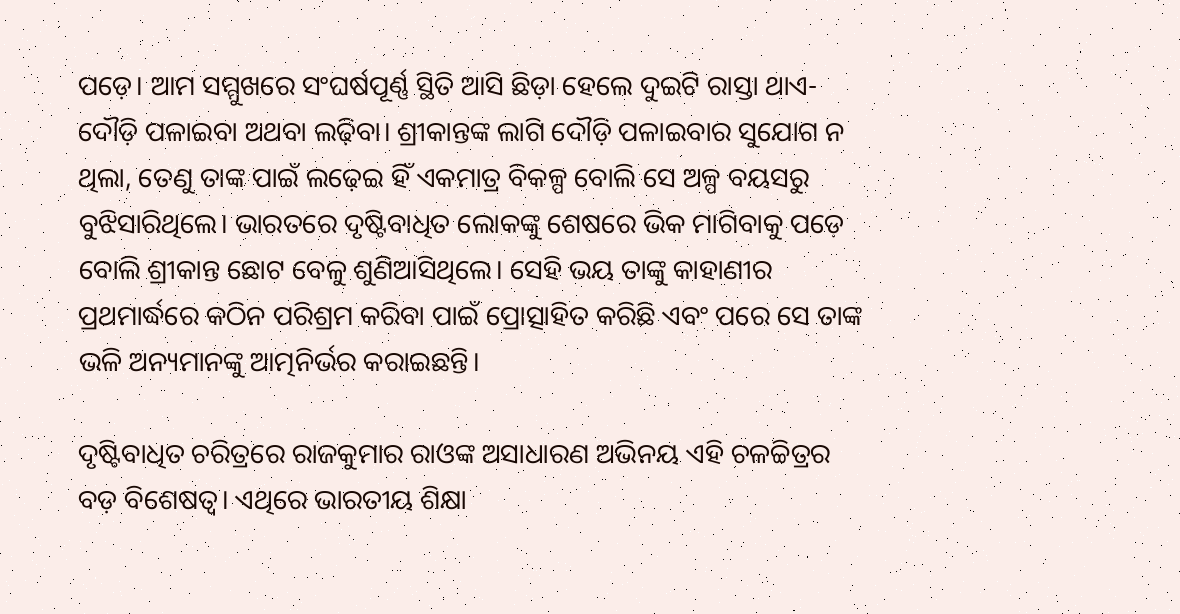ପଡ଼େ। ଆମ ସମ୍ମୁଖରେ ସଂଘର୍ଷପୂର୍ଣ୍ଣ ସ୍ଥିତି ଆସି ଛିଡ଼ା ହେଲେ ଦୁଇଟି ରାସ୍ତା ଥାଏ- ଦୌଡ଼ି ପଳାଇବା ଅଥବା ଲଢ଼ିବା। ଶ୍ରୀକାନ୍ତଙ୍କ ଲାଗି ଦୌଡ଼ି ପଳାଇବାର ସୁଯୋଗ ନ ଥିଲା, ତେଣୁ ତାଙ୍କ ପାଇଁ ଲଢ଼େଇ ହିଁ ଏକମାତ୍ର ବିକଳ୍ପ ବୋଲି ସେ ଅଳ୍ପ ବୟସରୁ ବୁଝିସାରିଥିଲେ। ଭାରତରେ ଦୃଷ୍ଟିବାଧିତ ଲୋକଙ୍କୁ ଶେଷରେ ଭିକ ମାଗିବାକୁ ପଡ଼େ ବୋଲି ଶ୍ରୀକାନ୍ତ ଛୋଟ ବେଳୁ ଶୁଣିଆସିଥିଲେ। ସେହି ଭୟ ତାଙ୍କୁ କାହାଣୀର ପ୍ରଥମାର୍ଦ୍ଧରେ କଠିନ ପରିଶ୍ରମ କରିବା ପାଇଁ ପ୍ରୋତ୍ସାହିତ କରିଛି ଏବଂ ପରେ ସେ ତାଙ୍କ ଭଳି ଅନ୍ୟମାନଙ୍କୁ ଆତ୍ମନିର୍ଭର କରାଇଛନ୍ତି।

ଦୃଷ୍ଟିବାଧିତ ଚରିତ୍ରରେ ରାଜକୁମାର ରାଓଙ୍କ ଅସାଧାରଣ ଅଭିନୟ ଏହି ଚଳଚ୍ଚିତ୍ରର ବଡ଼ ବିଶେଷତ୍ବ। ଏଥିରେ ଭାରତୀୟ ଶିକ୍ଷା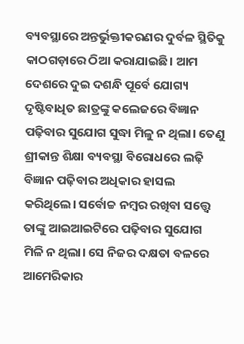ବ୍ୟବସ୍ଥାରେ ଅନ୍ତର୍ଭୁକ୍ତୀକରଣର ଦୁର୍ବଳ ସ୍ଥିତିକୁ କାଠଗଡ଼ାରେ ଠିଆ କରାଯାଇଛି। ଆମ ଦେଶରେ ଦୁଇ ଦଶନ୍ଧି ପୂର୍ବେ ଯୋଗ୍ୟ ଦୃଷ୍ଟିବାଧିତ ଛାତ୍ରଙ୍କୁ କଲେଜରେ ବିଜ୍ଞାନ ପଢ଼ିବାର ସୁଯୋଗ ସୁଦ୍ଧା ମିଳୁ ନ ଥିଲା। ତେଣୁ ଶ୍ରୀକାନ୍ତ ଶିକ୍ଷା ବ୍ୟବସ୍ଥା ବିରୋଧରେ ଲଢ଼ି ବିଜ୍ଞାନ ପଢ଼ିବାର ଅଧିକାର ହାସଲ କରିଥିଲେ। ସର୍ବୋଚ୍ଚ ନମ୍ବର ରଖିବା ସତ୍ତ୍ବେ ତାଙ୍କୁ ଆଇଆଇଟିରେ ପଢ଼ିବାର ସୁଯୋଗ ମିଳି ନ ଥିଲା। ସେ ନିଜର ଦକ୍ଷତା ବଳରେ ଆମେରିକାର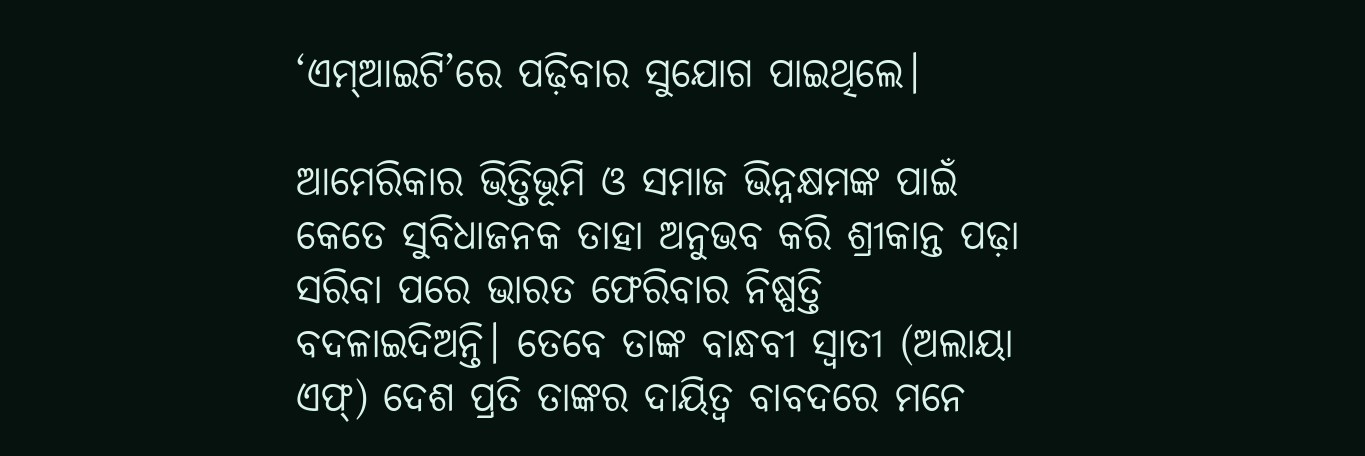‘ଏମ୍‌ଆଇଟି’ରେ ପଢ଼ିବାର ସୁଯୋଗ ପାଇଥିଲେ।

ଆମେରିକାର ଭିତ୍ତିଭୂମି ଓ ସମାଜ ଭିନ୍ନକ୍ଷମଙ୍କ ପାଇଁ କେତେ ସୁବିଧାଜନକ ତାହା ଅନୁଭବ କରି ଶ୍ରୀକାନ୍ତ ପଢ଼ା ସରିବା ପରେ ଭାରତ ଫେରିବାର ନିଷ୍ପତ୍ତି ବଦଳାଇଦିଅନ୍ତି। ତେବେ ତାଙ୍କ ବାନ୍ଧବୀ ସ୍ବାତୀ (ଅଲାୟା ଏଫ୍‌) ଦେଶ ପ୍ରତି ତାଙ୍କର ଦାୟିତ୍ବ ବାବଦରେ ମନେ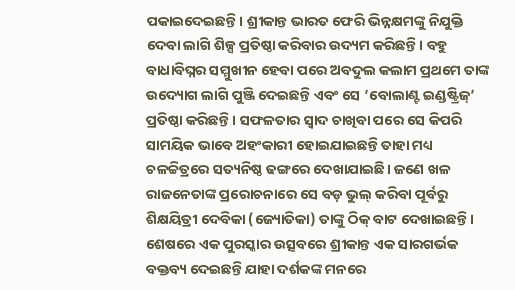ପକାଇଦେଇଛନ୍ତି। ଶ୍ରୀକାନ୍ତ ଭାରତ ଫେରି ଭିନ୍ନକ୍ଷମଙ୍କୁ ନିଯୁକ୍ତି ଦେବା ଲାଗି ଶିଳ୍ପ ପ୍ରତିଷ୍ଠା କରିବାର ଉଦ୍ୟମ କରିଛନ୍ତି। ବହୁ ବାଧାବିଘ୍ନର ସମ୍ମୁଖୀନ ହେବା ପରେ ଅବଦୁଲ କଲାମ ପ୍ରଥମେ ତାଙ୍କ ଉଦ୍ୟୋଗ ଲାଗି ପୁଞ୍ଜି ଦେଇଛନ୍ତି ଏବଂ ସେ ‘ବୋଲାଣ୍ଟ ଇଣ୍ଡଷ୍ଟ୍ରିଜ୍’ ପ୍ରତିଷ୍ଠା କରିଛନ୍ତି। ସଫଳତାର ସ୍ବାଦ ଚାଖିବା ପରେ ସେ କିପରି ସାମୟିକ ଭାବେ ଅହଂକାରୀ ହୋଇଯାଇଛନ୍ତି ତାହା ମଧ୍ୟ ଚଳଚ୍ଚିତ୍ରରେ ସତ୍ୟନିଷ୍ଠ ଢଙ୍ଗରେ ଦେଖାଯାଇଛି। ଜଣେ ଖଳ ରାଜନେତାଙ୍କ ପ୍ରରୋଚନାରେ ସେ ବଡ଼ ଭୁଲ୍ କରିବା ପୂର୍ବରୁ ଶିକ୍ଷୟିତ୍ରୀ ଦେବିକା (ଜ୍ୟୋତିକା) ତାଙ୍କୁ ଠିକ୍ ବାଟ ଦେଖାଇଛନ୍ତି। ଶେଷରେ ଏକ ପୁରସ୍କାର ଉତ୍ସବରେ ଶ୍ରୀକାନ୍ତ ଏକ ସାରଗର୍ଭକ ବକ୍ତବ୍ୟ ଦେଇଛନ୍ତି ଯାହା ଦର୍ଶକଙ୍କ ମନରେ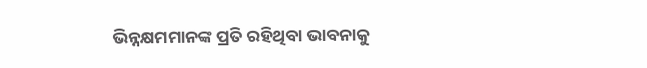ଭିନ୍ନକ୍ଷମମାନଙ୍କ ପ୍ରତି ରହିଥିବା ଭାବନାକୁ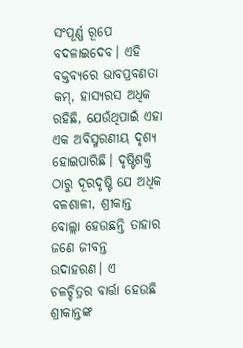ସଂପୂର୍ଣ୍ଣ ରୂପେ ବଦଳାଇଦେବ। ଏହି ବକ୍ତବ୍ୟରେ ଭାବପ୍ରବଣତା କମ୍, ହାସ୍ୟରସ ଅଧିକ ରହିଛି, ଯେଉଁଥିପାଇଁ ଏହା ଏକ ଅବିସ୍ମରଣୀୟ ଦୃଶ୍ୟ ହୋଇପାରିଛି। ଦୃଷ୍ଟିଶକ୍ତି ଠାରୁ ଦୂରଦୃଷ୍ଟି ଯେ ଅଧିକ ବଳଶାଳୀ, ଶ୍ରୀକାନ୍ତ ବୋଲ୍ଲା ହେଉଛନ୍ତି ତାହାର ଜଣେ ଜୀବନ୍ତ ଉଦାହରଣ। ଏ ଚଳଚ୍ଚିତ୍ରର ବାର୍ତ୍ତା ହେଉଛି ଶ୍ରୀକାନ୍ତଙ୍କ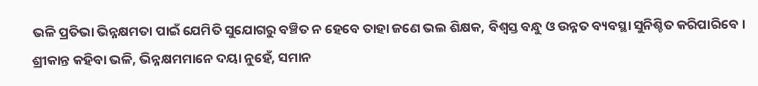ଭଳି ପ୍ରତିଭା ଭିନ୍ନକ୍ଷମତା ପାଇଁ ଯେମିତି ସୁଯୋଗରୁ ବଞ୍ଚିତ ନ ହେବେ ତାହା ଜଣେ ଭଲ ଶିକ୍ଷକ, ବିଶ୍ବସ୍ତ ବନ୍ଧୁ ଓ ଉନ୍ନତ ବ୍ୟବସ୍ଥା ସୁନିଶ୍ଚିତ କରିପାରିବେ। ଶ୍ରୀକାନ୍ତ କହିବା ଭଳି, ଭିନ୍ନକ୍ଷମମାନେ ଦୟା ନୁହେଁ, ସମାନ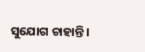ସୁଯୋଗ ଚାହାନ୍ତି।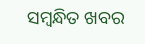ସମ୍ବନ୍ଧିତ ଖବର